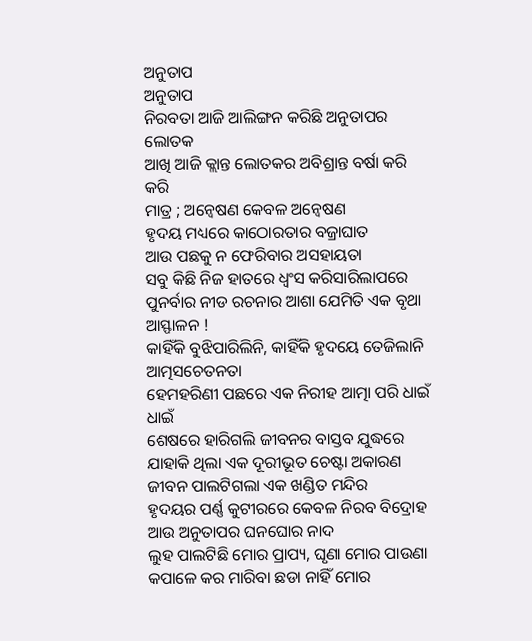ଅନୁତାପ
ଅନୁତାପ
ନିରବତା ଆଜି ଆଲିଙ୍ଗନ କରିଛି ଅନୁତାପର ଲୋତକ
ଆଖି ଆଜି କ୍ଲାନ୍ତ ଲୋତକର ଅବିଶ୍ରାନ୍ତ ବର୍ଷା କରି କରି
ମାତ୍ର ; ଅନ୍ୱେଷଣ କେବଳ ଅନ୍ୱେଷଣ
ହୃଦୟ ମଧ୍ୟରେ କାଠୋରତାର ବଜ୍ରାଘାତ
ଆଉ ପଛକୁ ନ ଫେରିବାର ଅସହାୟତା
ସବୁ କିଛି ନିଜ ହାତରେ ଧ୍ୱଂସ କରିସାରିଲାପରେ
ପୁନର୍ବାର ନୀଡ ରଚନାର ଆଶା ଯେମିତି ଏକ ବୃଥା ଆସ୍ଫାଳନ !
କାହିଁକି ବୁଝିପାରିଲିନି, କାହିଁକି ହୃଦୟେ ତେଜିଲାନି ଆତ୍ମସଚେତନତା
ହେମହରିଣୀ ପଛରେ ଏକ ନିରୀହ ଆତ୍ମା ପରି ଧାଇଁ ଧାଇଁ
ଶେଷରେ ହାରିଗଲି ଜୀବନର ବାସ୍ତବ ଯୁଦ୍ଧରେ
ଯାହାକି ଥିଲା ଏକ ଦୂରୀଭୂତ ଚେଷ୍ଟା ଅକାରଣ
ଜୀବନ ପାଲଟିଗଲା ଏକ ଖଣ୍ଡିତ ମନ୍ଦିର
ହୃଦୟର ପର୍ଣ୍ଣ କୁଟୀରରେ କେବଳ ନିରବ ବିଦ୍ରୋହ
ଆଉ ଅନୁତାପର ଘନଘୋର ନାଦ
ଲୁହ ପାଲଟିଛି ମୋର ପ୍ରାପ୍ୟ, ଘୃଣା ମୋର ପାଉଣା
କପାଳେ କର ମାରିବା ଛଡା ନାହିଁ ମୋର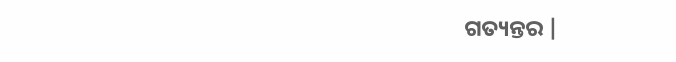ଗତ୍ୟନ୍ତର |